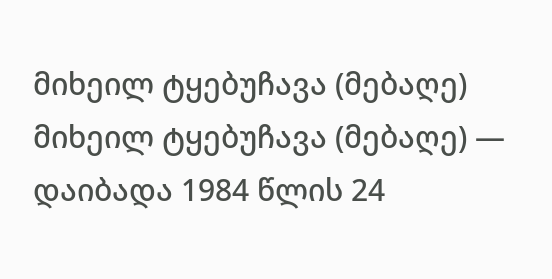მიხეილ ტყებუჩავა (მებაღე)
მიხეილ ტყებუჩავა (მებაღე) — დაიბადა 1984 წლის 24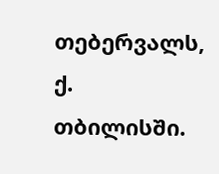თებერვალს, ქ. თბილისში.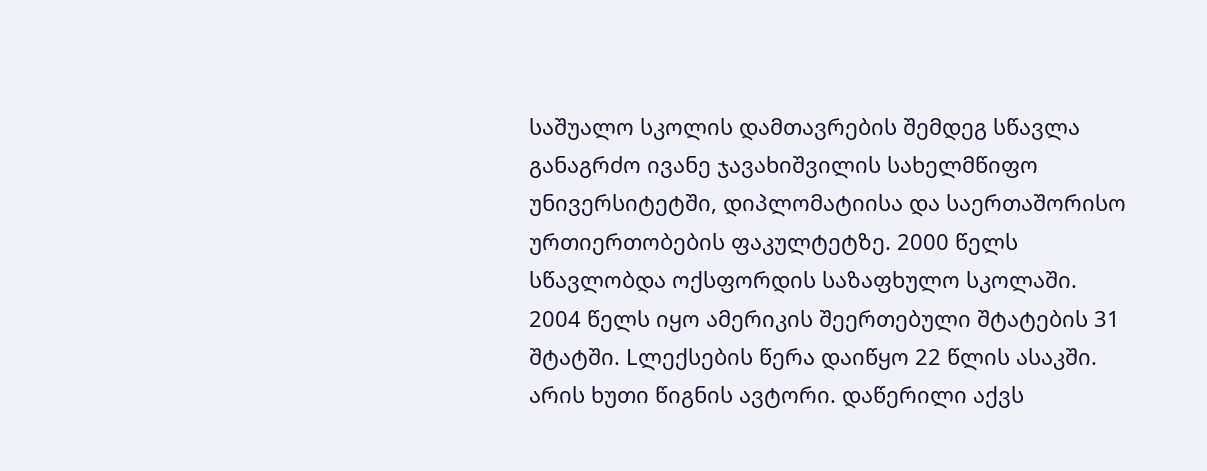საშუალო სკოლის დამთავრების შემდეგ სწავლა განაგრძო ივანე ჯავახიშვილის სახელმწიფო უნივერსიტეტში, დიპლომატიისა და საერთაშორისო ურთიერთობების ფაკულტეტზე. 2000 წელს სწავლობდა ოქსფორდის საზაფხულო სკოლაში. 2004 წელს იყო ამერიკის შეერთებული შტატების 31 შტატში. Lლექსების წერა დაიწყო 22 წლის ასაკში. არის ხუთი წიგნის ავტორი. დაწერილი აქვს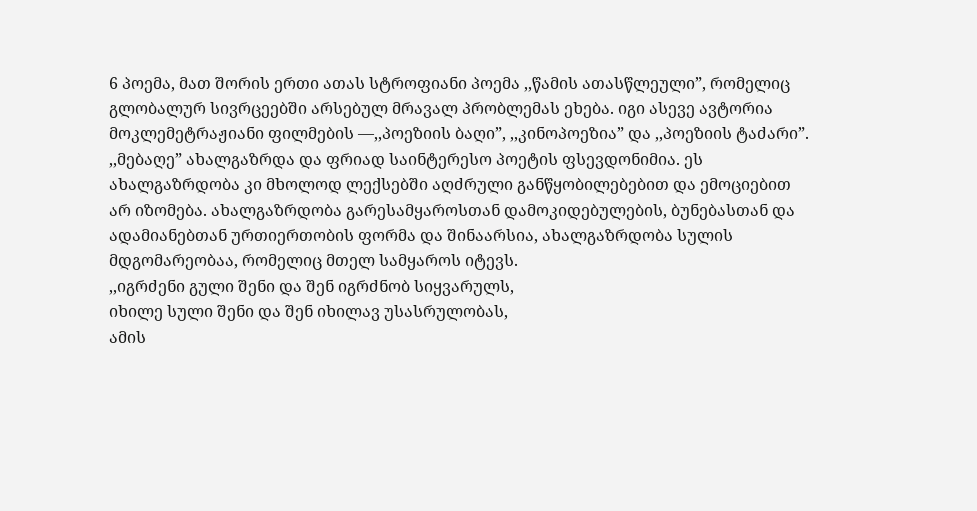6 პოემა, მათ შორის ერთი ათას სტროფიანი პოემა ,,წამის ათასწლეული”, რომელიც გლობალურ სივრცეებში არსებულ მრავალ პრობლემას ეხება. იგი ასევე ავტორია მოკლემეტრაჟიანი ფილმების —,,პოეზიის ბაღი”, ,,კინოპოეზია” და ,,პოეზიის ტაძარი”.
,,მებაღე” ახალგაზრდა და ფრიად საინტერესო პოეტის ფსევდონიმია. ეს ახალგაზრდობა კი მხოლოდ ლექსებში აღძრული განწყობილებებით და ემოციებით არ იზომება. ახალგაზრდობა გარესამყაროსთან დამოკიდებულების, ბუნებასთან და ადამიანებთან ურთიერთობის ფორმა და შინაარსია, ახალგაზრდობა სულის მდგომარეობაა, რომელიც მთელ სამყაროს იტევს.
,,იგრძენი გული შენი და შენ იგრძნობ სიყვარულს,
იხილე სული შენი და შენ იხილავ უსასრულობას,
ამის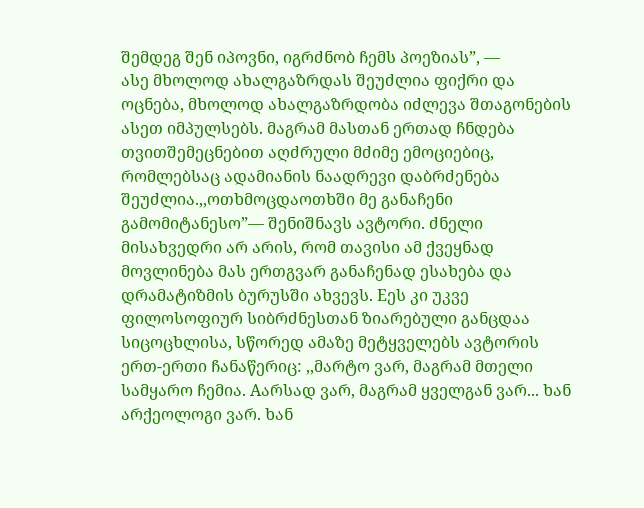შემდეგ შენ იპოვნი, იგრძნობ ჩემს პოეზიას”, —
ასე მხოლოდ ახალგაზრდას შეუძლია ფიქრი და ოცნება, მხოლოდ ახალგაზრდობა იძლევა შთაგონების ასეთ იმპულსებს. მაგრამ მასთან ერთად ჩნდება თვითშემეცნებით აღძრული მძიმე ემოციებიც, რომლებსაც ადამიანის ნაადრევი დაბრძენება შეუძლია.,,ოთხმოცდაოთხში მე განაჩენი გამომიტანესო”— შენიშნავს ავტორი. ძნელი მისახვედრი არ არის, რომ თავისი ამ ქვეყნად მოვლინება მას ერთგვარ განაჩენად ესახება და დრამატიზმის ბურუსში ახვევს. Eეს კი უკვე ფილოსოფიურ სიბრძნესთან ზიარებული განცდაა სიცოცხლისა, სწორედ ამაზე მეტყველებს ავტორის ერთ-ერთი ჩანაწერიც: ,,მარტო ვარ, მაგრამ მთელი სამყარო ჩემია. Aარსად ვარ, მაგრამ ყველგან ვარ... ხან არქეოლოგი ვარ. ხან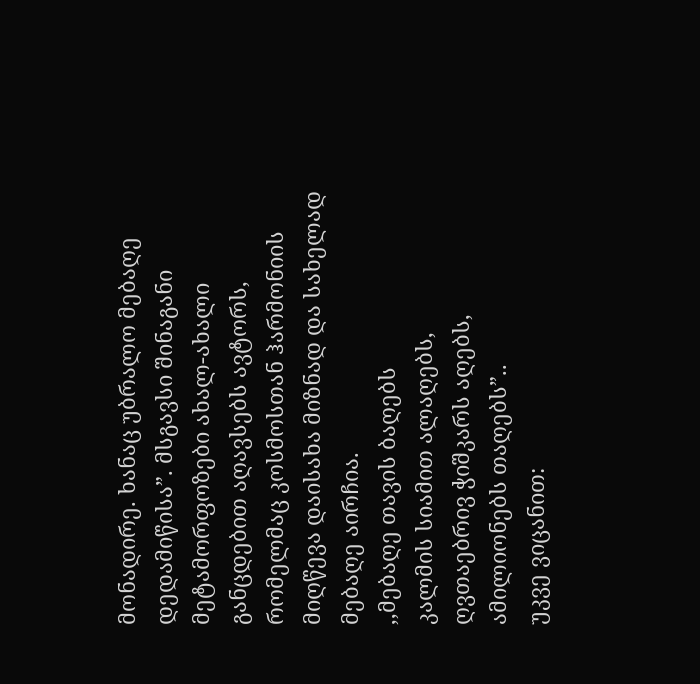მონადირე. ხანაც უბრალო მებაღე დედამიწისა”. მსგავსი შინაგანი მეტამორფოზები ახალ-ახალი განცდებით აღავსებს ავტორს, რომელმაც კოსმოსთან ჰარმონიის მიღწევა დაისახა მიზნად და სახელად მებაღე აირჩია.
,,მებაღე თავის ბაღებს
კალმის სიამით ალაღებს,
ღვთაებრივ ჭიშკარს აღებს,
ამილიონებს თაღებს”..
უკვე ვიცანით: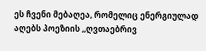ეს ჩვენი მებაღეა, რომელიც ენერგიულად აღებს პოეზიის ,,ღვთაებრივ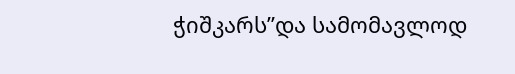ჭიშკარს”და სამომავლოდ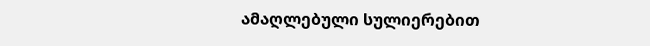ამაღლებული სულიერებით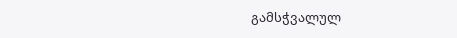გამსჭვალულ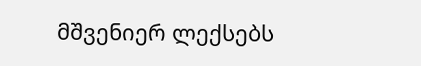მშვენიერ ლექსებს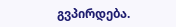გვპირდება.